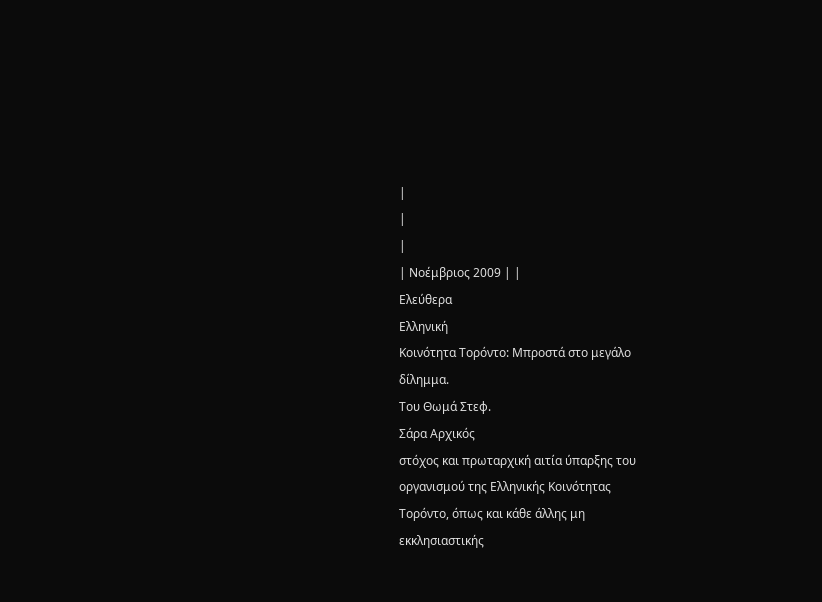|
|
|
| Νοέμβριος 2009 | |
Ελεύθερα
Ελληνική
Κοινότητα Τορόντο: Μπροστά στο μεγάλο
δίλημμα.
Του Θωμά Στεφ.
Σάρα Αρχικός
στόχος και πρωταρχική αιτία ύπαρξης του
οργανισμού της Ελληνικής Κοινότητας
Τορόντο, όπως και κάθε άλλης μη
εκκλησιαστικής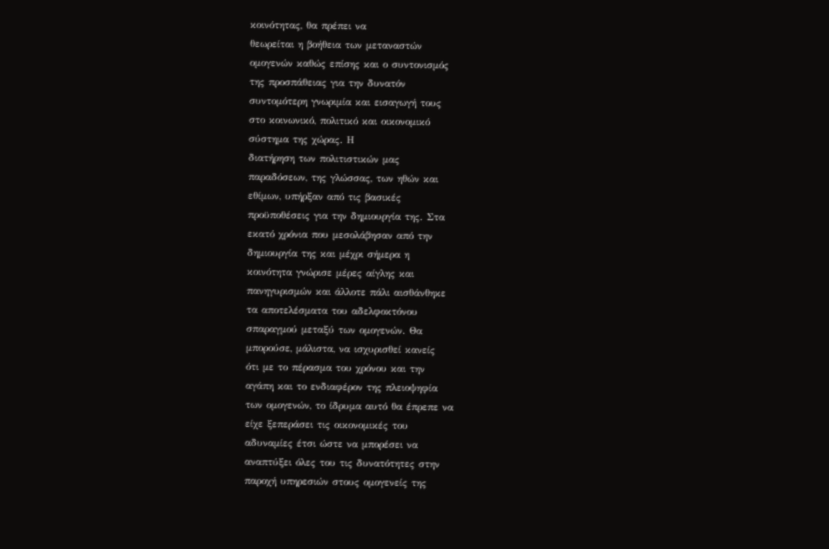κοινότητας, θα πρέπει να
θεωρείται η βοήθεια των μεταναστών
ομογενών καθώς επίσης και ο συντονισμός
της προσπάθειας για την δυνατόν
συντομότερη γνωριμία και εισαγωγή τους
στο κοινωνικό, πολιτικό και οικονομικό
σύστημα της χώρας. Η
διατήρηση των πολιτιστικών μας
παραδόσεων, της γλώσσας, των ηθών και
εθίμων, υπήρξαν από τις βασικές
προϋποθέσεις για την δημιουργία της. Στα
εκατό χρόνια που μεσολάβησαν από την
δημιουργία της και μέχρι σήμερα η
κοινότητα γνώρισε μέρες αίγλης και
πανηγυρισμών και άλλοτε πάλι αισθάνθηκε
τα αποτελέσματα του αδελφοκτόνου
σπαραγμού μεταξύ των ομογενών. Θα
μπορούσε, μάλιστα, να ισχυρισθεί κανείς
ότι με το πέρασμα του χρόνου και την
αγάπη και το ενδιαφέρον της πλειοψηφία
των ομογενών, το ίδρυμα αυτό θα έπρεπε να
είχε ξεπεράσει τις οικονομικές του
αδυναμίες έτσι ώστε να μπορέσει να
αναπτύξει όλες του τις δυνατότητες στην
παροχή υπηρεσιών στους ομογενείς της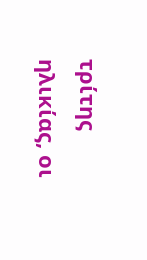τρίτης ηλικίας, οι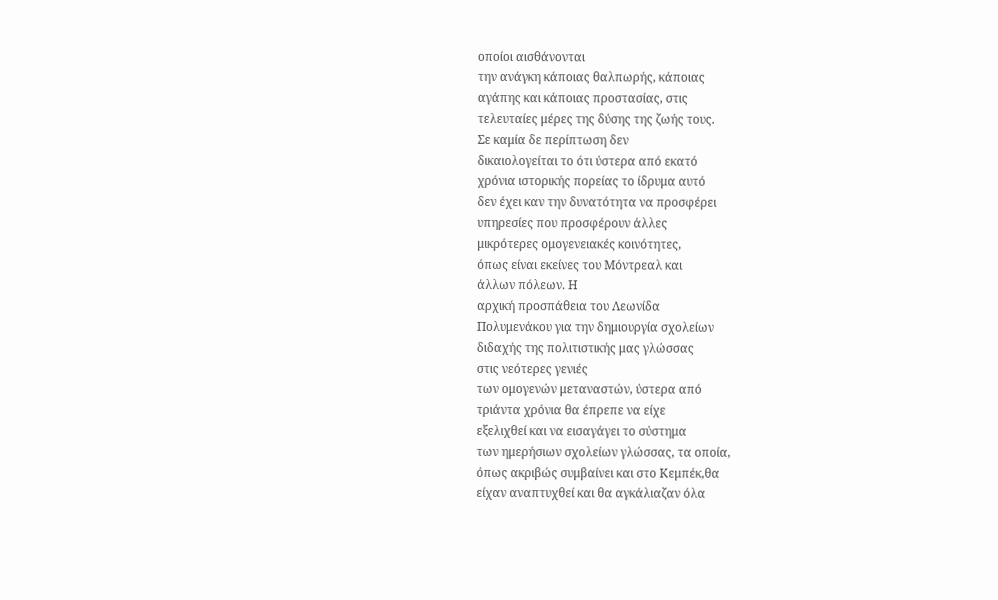οποίοι αισθάνονται
την ανάγκη κάποιας θαλπωρής, κάποιας
αγάπης και κάποιας προστασίας, στις
τελευταίες μέρες της δύσης της ζωής τους.
Σε καμία δε περίπτωση δεν
δικαιολογείται το ότι ύστερα από εκατό
χρόνια ιστορικής πορείας το ίδρυμα αυτό
δεν έχει καν την δυνατότητα να προσφέρει
υπηρεσίες που προσφέρουν άλλες
μικρότερες ομογενειακές κοινότητες,
όπως είναι εκείνες του Μόντρεαλ και
άλλων πόλεων. Η
αρχική προσπάθεια του Λεωνίδα
Πολυμενάκου για την δημιουργία σχολείων
διδαχής της πολιτιστικής μας γλώσσας
στις νεότερες γενιές
των ομογενών μεταναστών, ύστερα από
τριάντα χρόνια θα έπρεπε να είχε
εξελιχθεί και να εισαγάγει το σύστημα
των ημερήσιων σχολείων γλώσσας, τα οποία,
όπως ακριβώς συμβαίνει και στο Κεμπέκ,θα
είχαν αναπτυχθεί και θα αγκάλιαζαν όλα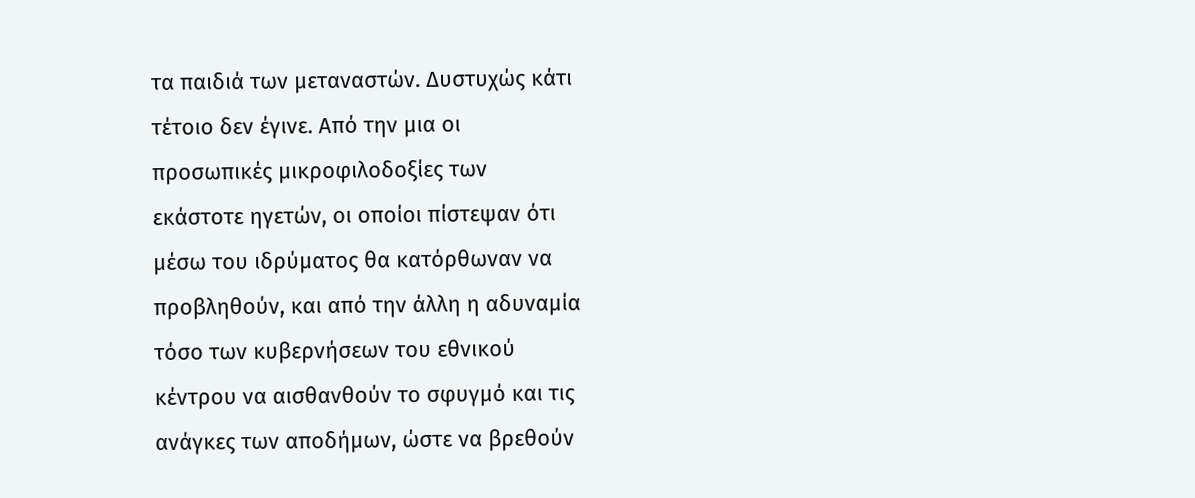τα παιδιά των μεταναστών. Δυστυχώς κάτι
τέτοιο δεν έγινε. Από την μια οι
προσωπικές μικροφιλοδοξίες των
εκάστοτε ηγετών, οι οποίοι πίστεψαν ότι
μέσω του ιδρύματος θα κατόρθωναν να
προβληθούν, και από την άλλη η αδυναμία
τόσο των κυβερνήσεων του εθνικού
κέντρου να αισθανθούν το σφυγμό και τις
ανάγκες των αποδήμων, ώστε να βρεθούν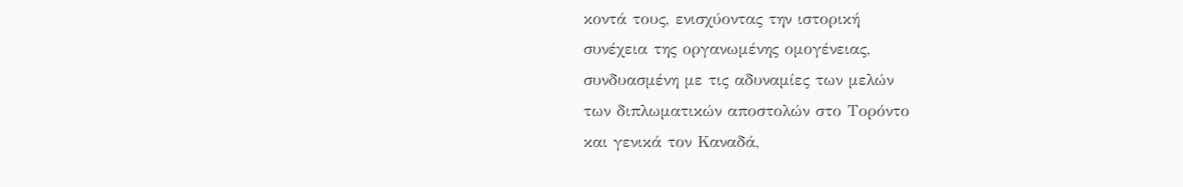κοντά τους, ενισχύοντας την ιστορική
συνέχεια της οργανωμένης ομογένειας,
συνδυασμένη με τις αδυναμίες των μελών
των διπλωματικών αποστολών στο Τορόντο
και γενικά τον Καναδά,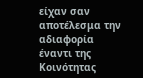είχαν σαν
αποτέλεσμα την αδιαφορία έναντι της
Κοινότητας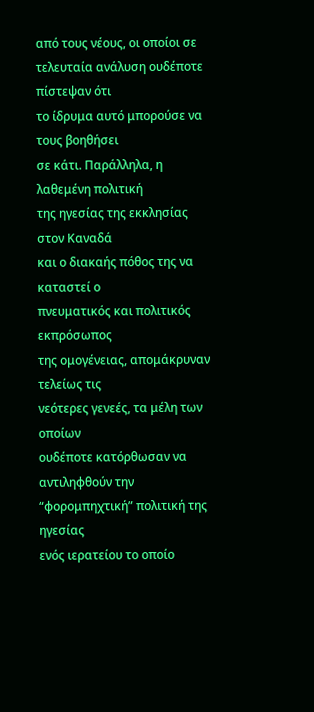από τους νέους, οι οποίοι σε
τελευταία ανάλυση ουδέποτε πίστεψαν ότι
το ίδρυμα αυτό μπορούσε να τους βοηθήσει
σε κάτι. Παράλληλα, η λαθεμένη πολιτική
της ηγεσίας της εκκλησίας στον Καναδά
και ο διακαής πόθος της να καταστεί ο
πνευματικός και πολιτικός εκπρόσωπος
της ομογένειας, απομάκρυναν τελείως τις
νεότερες γενεές, τα μέλη των οποίων
ουδέποτε κατόρθωσαν να αντιληφθούν την
“φορομπηχτική” πολιτική της ηγεσίας
ενός ιερατείου το οποίο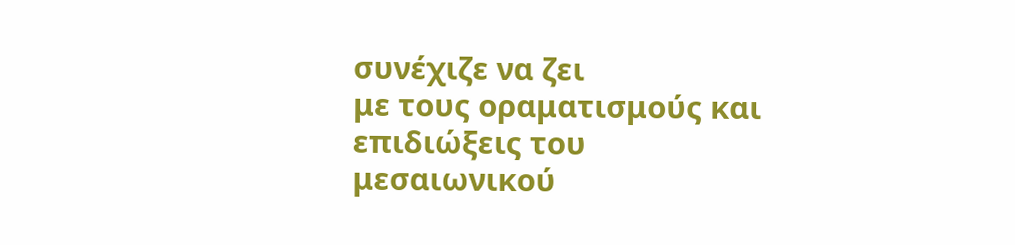συνέχιζε να ζει
με τους οραματισμούς και επιδιώξεις του
μεσαιωνικού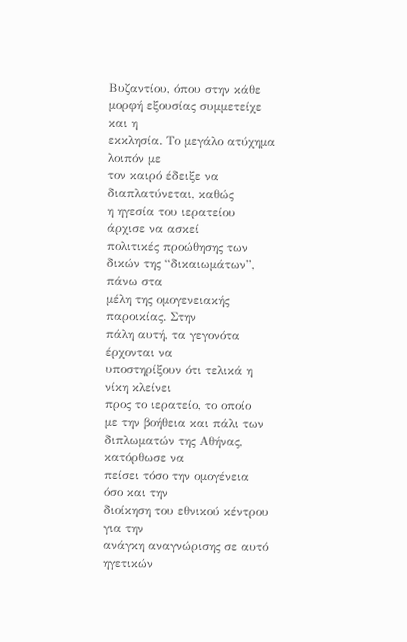Βυζαντίου, όπου στην κάθε
μορφή εξουσίας συμμετείχε και η
εκκλησία. Το μεγάλο ατύχημα λοιπόν με
τον καιρό έδειξε να διαπλατύνεται, καθώς
η ηγεσία του ιερατείου άρχισε να ασκεί
πολιτικές προώθησης των
δικών της “δικαιωμάτων”, πάνω στα
μέλη της ομογενειακής παροικίας. Στην
πάλη αυτή, τα γεγονότα έρχονται να
υποστηρίξουν ότι τελικά η νίκη κλείνει
προς το ιερατείο, το οποίο
με την βοήθεια και πάλι των
διπλωματών της Αθήνας, κατόρθωσε να
πείσει τόσο την ομογένεια όσο και την
διοίκηση του εθνικού κέντρου για την
ανάγκη αναγνώρισης σε αυτό ηγετικών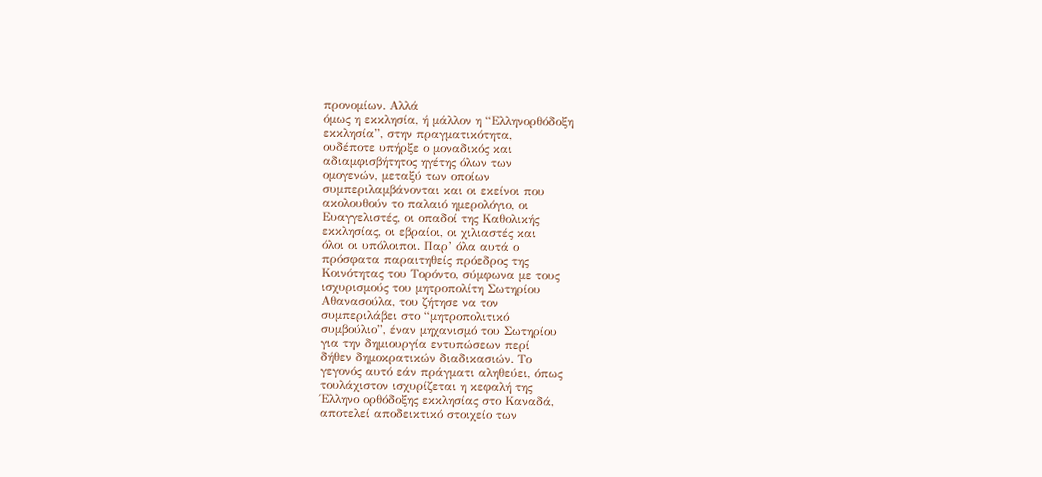προνομίων. Αλλά
όμως η εκκλησία, ή μάλλον η “Ελληνορθόδοξη
εκκλησία”, στην πραγματικότητα,
ουδέποτε υπήρξε ο μοναδικός και
αδιαμφισβήτητος ηγέτης όλων των
ομογενών, μεταξύ των οποίων
συμπεριλαμβάνονται και οι εκείνοι που
ακολουθούν το παλαιό ημερολόγιο, οι
Ευαγγελιστές, οι οπαδοί της Καθολικής
εκκλησίας, οι εβραίοι, οι χιλιαστές και
όλοι οι υπόλοιποι. Παρ’ όλα αυτά ο
πρόσφατα παραιτηθείς πρόεδρος της
Κοινότητας του Τορόντο, σύμφωνα με τους
ισχυρισμούς του μητροπολίτη Σωτηρίου
Αθανασούλα, του ζήτησε να τον
συμπεριλάβει στο “μητροπολιτικό
συμβούλιο”, έναν μηχανισμό του Σωτηρίου
για την δημιουργία εντυπώσεων περί
δήθεν δημοκρατικών διαδικασιών. Το
γεγονός αυτό εάν πράγματι αληθεύει, όπως
τουλάχιστον ισχυρίζεται η κεφαλή της
Έλληνο ορθόδοξης εκκλησίας στο Καναδά,
αποτελεί αποδεικτικό στοιχείο των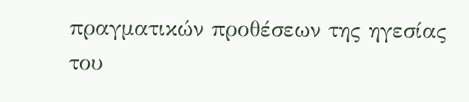πραγματικών προθέσεων της ηγεσίας του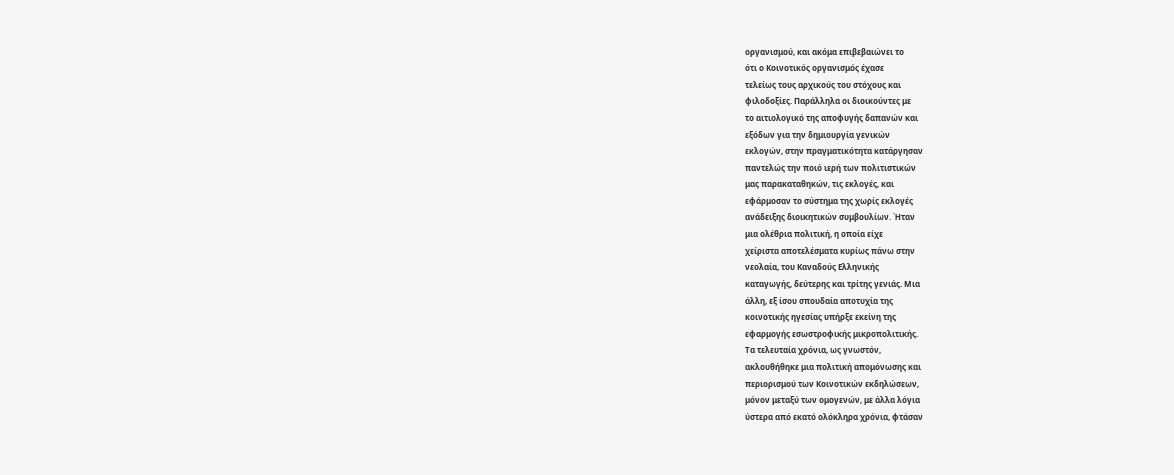οργανισμού, και ακόμα επιβεβαιώνει το
ότι ο Κοινοτικός οργανισμός έχασε
τελείως τους αρχικούς του στόχους και
φιλοδοξίες. Παράλληλα οι διοικούντες με
το αιτιολογικό της αποφυγής δαπανών και
εξόδων για την δημιουργία γενικών
εκλογών, στην πραγματικότητα κατάργησαν
παντελώς την ποιό ιερή των πολιτιστικών
μας παρακαταθηκών, τις εκλογές, και
εφάρμοσαν το σύστημα της χωρίς εκλογές
ανάδειξης διοικητικών συμβουλίων. Ήταν
μια ολέθρια πολιτική, η οποία είχε
χείριστα αποτελέσματα κυρίως πάνω στην
νεολαία, του Καναδούς Ελληνικής
καταγωγής, δεύτερης και τρίτης γενιάς. Μια
άλλη, εξ ίσου σπουδαία αποτυχία της
κοινοτικής ηγεσίας υπήρξε εκείνη της
εφαρμογής εσωστροφικής μικροπολιτικής.
Τα τελευταία χρόνια, ως γνωστόν,
ακλουθήθηκε μια πολιτική απομόνωσης και
περιορισμού των Κοινοτικών εκδηλώσεων,
μόνον μεταξύ των ομογενών, με άλλα λόγια
ύστερα από εκατό ολόκληρα χρόνια, φτάσαν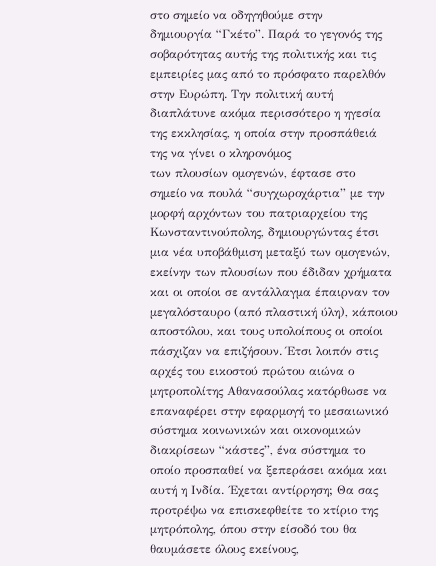στο σημείο να οδηγηθούμε στην
δημιουργία “Γκέτο”. Παρά το γεγονός της
σοβαρότητας αυτής της πολιτικής και τις
εμπειρίες μας από το πρόσφατο παρελθόν
στην Ευρώπη. Την πολιτική αυτή
διαπλάτυνε ακόμα περισσότερο η ηγεσία
της εκκλησίας, η οποία στην προσπάθειά
της να γίνει ο κληρονόμος
των πλουσίων ομογενών, έφτασε στο
σημείο να πουλά “συγχωροχάρτια” με την
μορφή αρχόντων του πατριαρχείου της
Κωνσταντινούπολης, δημιουργώντας έτσι
μια νέα υποβάθμιση μεταξύ των ομογενών,
εκείνην των πλουσίων που έδιδαν χρήματα
και οι οποίοι σε αντάλλαγμα έπαιρναν τον
μεγαλόσταυρο (από πλαστική ύλη), κάποιου
αποστόλου, και τους υπολοίπους οι οποίοι
πάσχιζαν να επιζήσουν. Έτσι λοιπόν στις
αρχές του εικοστού πρώτου αιώνα ο
μητροπολίτης Αθανασούλας κατόρθωσε να
επαναφέρει στην εφαρμογή το μεσαιωνικό
σύστημα κοινωνικών και οικονομικών
διακρίσεων “κάστες”, ένα σύστημα το
οποίο προσπαθεί να ξεπεράσει ακόμα και
αυτή η Ινδία. ΄Εχεται αντίρρηση; Θα σας
προτρέψω να επισκεφθείτε το κτίριο της
μητρόπολης, όπου στην είσοδό του θα
θαυμάσετε όλους εκείνους,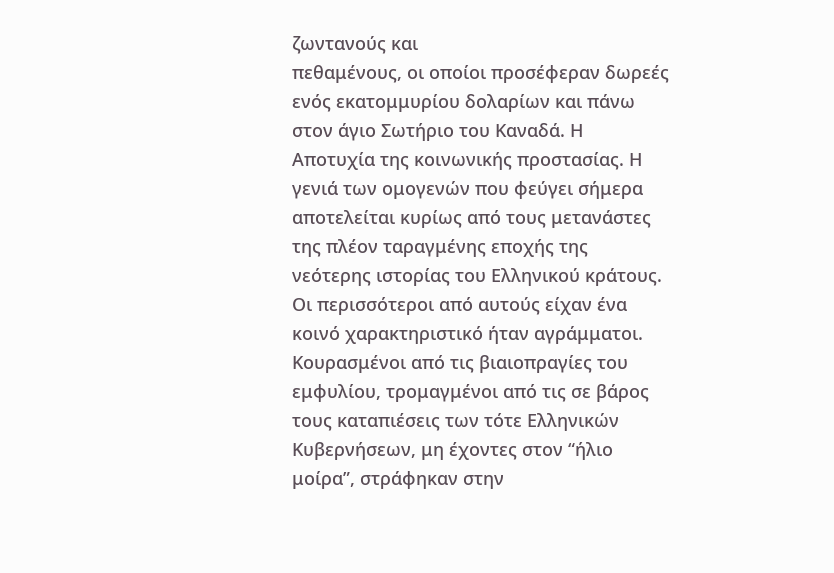ζωντανούς και
πεθαμένους, οι οποίοι προσέφεραν δωρεές
ενός εκατομμυρίου δολαρίων και πάνω
στον άγιο Σωτήριο του Καναδά. Η
Αποτυχία της κοινωνικής προστασίας. Η
γενιά των ομογενών που φεύγει σήμερα
αποτελείται κυρίως από τους μετανάστες
της πλέον ταραγμένης εποχής της
νεότερης ιστορίας του Ελληνικού κράτους.
Οι περισσότεροι από αυτούς είχαν ένα
κοινό χαρακτηριστικό ήταν αγράμματοι.
Κουρασμένοι από τις βιαιοπραγίες του
εμφυλίου, τρομαγμένοι από τις σε βάρος
τους καταπιέσεις των τότε Ελληνικών
Κυβερνήσεων, μη έχοντες στον “ήλιο
μοίρα”, στράφηκαν στην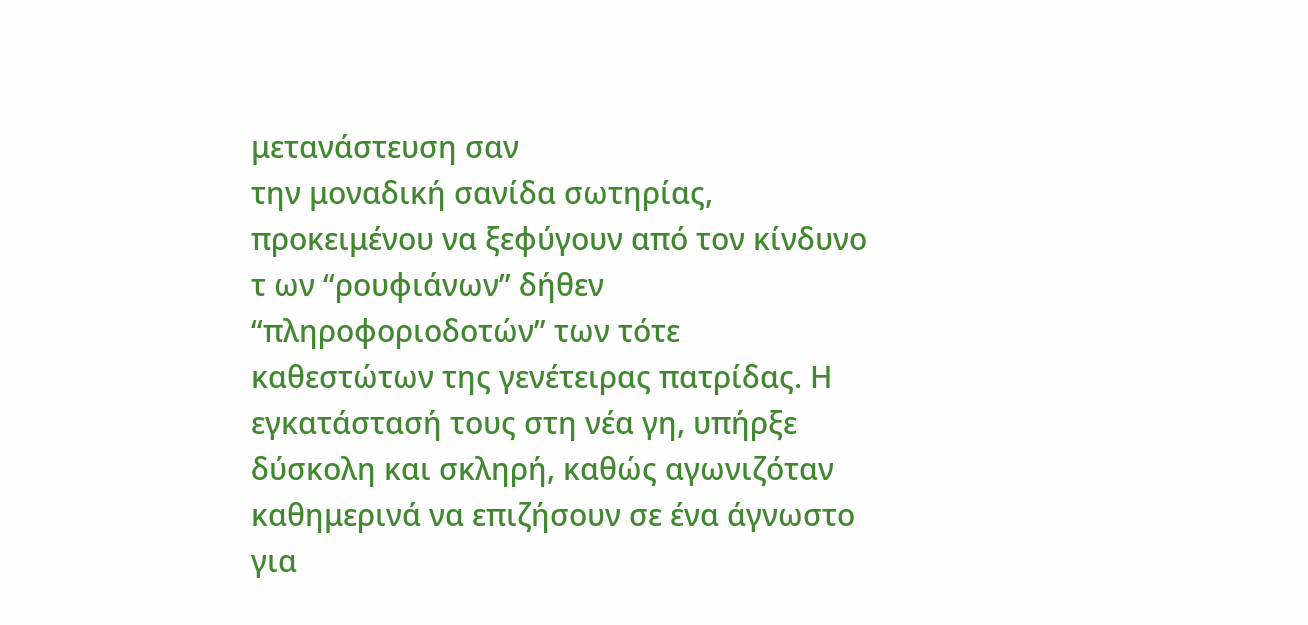μετανάστευση σαν
την μοναδική σανίδα σωτηρίας,
προκειμένου να ξεφύγουν από τον κίνδυνο
τ ων “ρουφιάνων” δήθεν
“πληροφοριοδοτών” των τότε
καθεστώτων της γενέτειρας πατρίδας. Η
εγκατάστασή τους στη νέα γη, υπήρξε
δύσκολη και σκληρή, καθώς αγωνιζόταν
καθημερινά να επιζήσουν σε ένα άγνωστο
για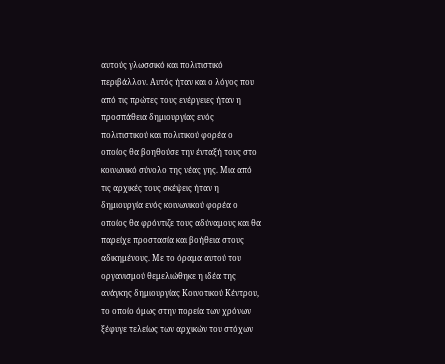αυτούς γλωσσικό και πολιτιστικό
περιβάλλον. Αυτός ήταν και ο λόγος που
από τις πρώτες τους ενέργειες ήταν η
προσπάθεια δημιουργίας ενός
πολιτιστικού και πολιτικού φορέα ο
οποίος θα βοηθούσε την ένταξή τους στο
κοινωνικό σύνολο της νέας γης. Μια από
τις αρχικές τους σκέψεις ήταν η
δημιουργία ενός κοινωνικού φορέα ο
οποίος θα φρόντιζε τους αδύναμους και θα
παρείχε προστασία και βοήθεια στους
αδικημένους. Με το όραμα αυτού του
οργανισμού θεμελιώθηκε η ιδέα της
ανάγκης δημιουργίας Κοινοτικού Κέντρου,
το οποίο όμως στην πορεία των χρόνων
ξέφυγε τελείως των αρχικών του στόχων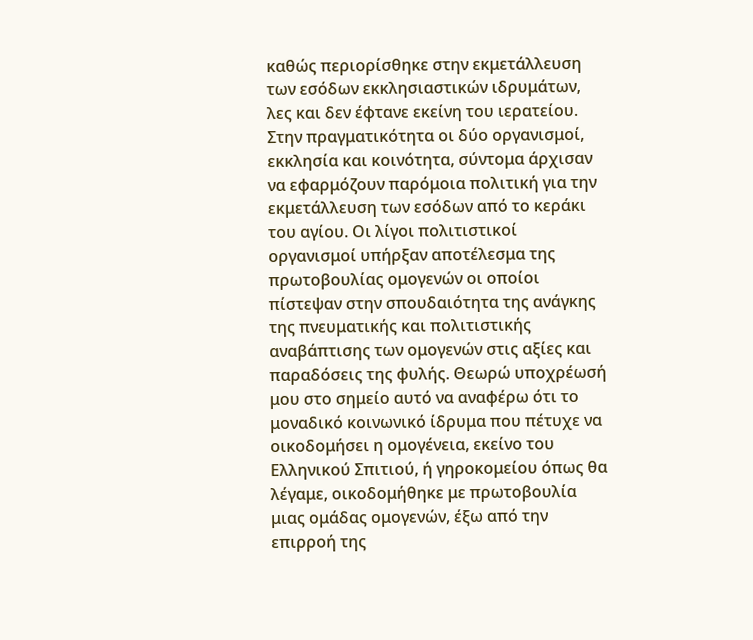καθώς περιορίσθηκε στην εκμετάλλευση
των εσόδων εκκλησιαστικών ιδρυμάτων,
λες και δεν έφτανε εκείνη του ιερατείου.
Στην πραγματικότητα οι δύο οργανισμοί,
εκκλησία και κοινότητα, σύντομα άρχισαν
να εφαρμόζουν παρόμοια πολιτική για την
εκμετάλλευση των εσόδων από το κεράκι
του αγίου. Οι λίγοι πολιτιστικοί
οργανισμοί υπήρξαν αποτέλεσμα της
πρωτοβουλίας ομογενών οι οποίοι
πίστεψαν στην σπουδαιότητα της ανάγκης
της πνευματικής και πολιτιστικής
αναβάπτισης των ομογενών στις αξίες και
παραδόσεις της φυλής. Θεωρώ υποχρέωσή
μου στο σημείο αυτό να αναφέρω ότι το
μοναδικό κοινωνικό ίδρυμα που πέτυχε να
οικοδομήσει η ομογένεια, εκείνο του
Ελληνικού Σπιτιού, ή γηροκομείου όπως θα
λέγαμε, οικοδομήθηκε με πρωτοβουλία
μιας ομάδας ομογενών, έξω από την
επιρροή της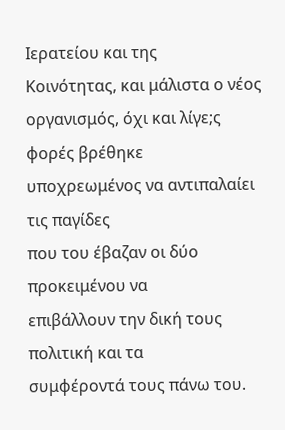Ιερατείου και της
Κοινότητας, και μάλιστα ο νέος
οργανισμός, όχι και λίγε;ς φορές βρέθηκε
υποχρεωμένος να αντιπαλαίει τις παγίδες
που του έβαζαν οι δύο προκειμένου να
επιβάλλουν την δική τους πολιτική και τα
συμφέροντά τους πάνω του.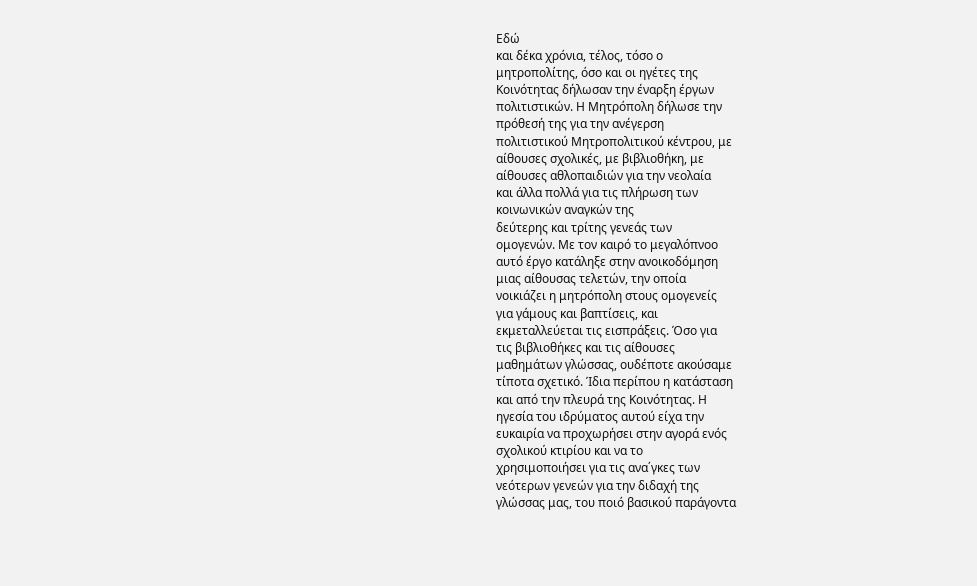Εδώ
και δέκα χρόνια, τέλος, τόσο ο
μητροπολίτης, όσο και οι ηγέτες της
Κοινότητας δήλωσαν την έναρξη έργων
πολιτιστικών. Η Μητρόπολη δήλωσε την
πρόθεσή της για την ανέγερση
πολιτιστικού Μητροπολιτικού κέντρου, με
αίθουσες σχολικές, με βιβλιοθήκη, με
αίθουσες αθλοπαιδιών για την νεολαία
και άλλα πολλά για τις πλήρωση των
κοινωνικών αναγκών της
δεύτερης και τρίτης γενεάς των
ομογενών. Με τον καιρό το μεγαλόπνοο
αυτό έργο κατάληξε στην ανοικοδόμηση
μιας αίθουσας τελετών, την οποία
νοικιάζει η μητρόπολη στους ομογενείς
για γάμους και βαπτίσεις, και
εκμεταλλεύεται τις εισπράξεις. Όσο για
τις βιβλιοθήκες και τις αίθουσες
μαθημάτων γλώσσας, ουδέποτε ακούσαμε
τίποτα σχετικό. Ίδια περίπου η κατάσταση
και από την πλευρά της Κοινότητας. Η
ηγεσία του ιδρύματος αυτού είχα την
ευκαιρία να προχωρήσει στην αγορά ενός
σχολικού κτιρίου και να το
χρησιμοποιήσει για τις ανα΄γκες των
νεότερων γενεών για την διδαχή της
γλώσσας μας, του ποιό βασικού παράγοντα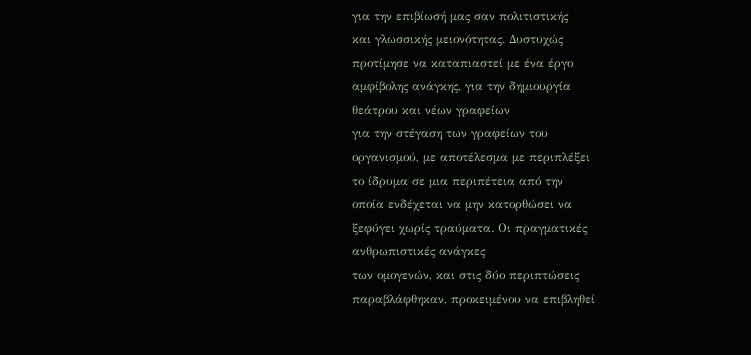για την επιβίωσή μας σαν πολιτιστικής
και γλωσσικής μειονότητας. Δυστυχώς
προτίμησε να καταπιαστεί με ένα έργο
αμφίβολης ανάγκης, για την δημιουργία
θεάτρου και νέων γραφείων
για την στέγαση των γραφείων του
οργανισμού, με αποτέλεσμα με περιπλέξει
το ίδρυμα σε μια περιπέτεια από την
οποία ενδέχεται να μην κατορθώσει να
ξεφύγει χωρίς τραύματα. Οι πραγματικές
ανθρωπιστικές ανάγκες
των ομογενών, και στις δύο περιπτώσεις
παραβλάφθηκαν, προκειμένου να επιβληθεί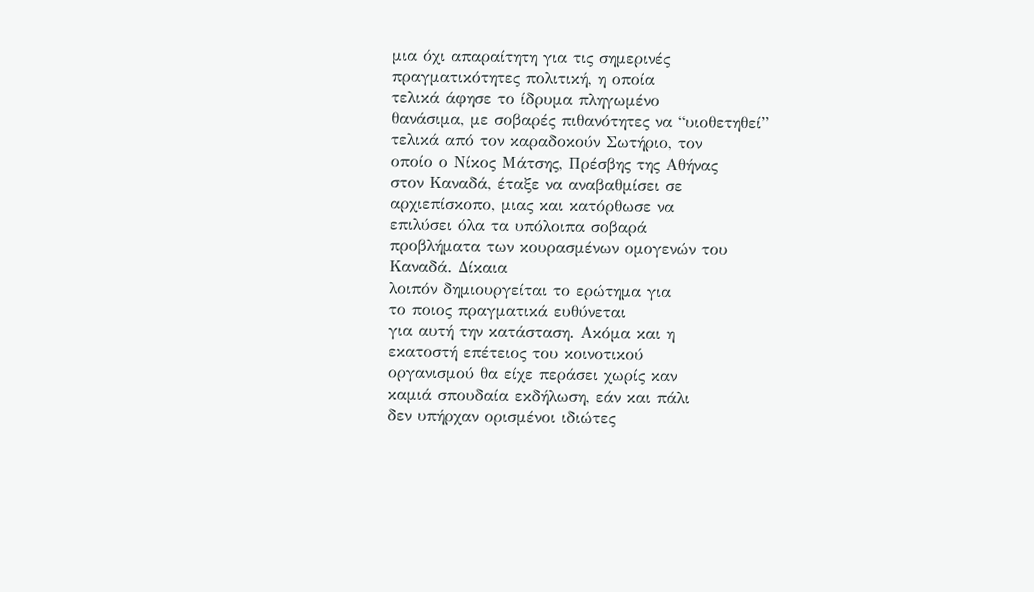μια όχι απαραίτητη για τις σημερινές
πραγματικότητες πολιτική, η οποία
τελικά άφησε το ίδρυμα πληγωμένο
θανάσιμα, με σοβαρές πιθανότητες να “υιοθετηθεί”
τελικά από τον καραδοκούν Σωτήριο, τον
οποίο ο Νίκος Μάτσης, Πρέσβης της Αθήνας
στον Καναδά, έταξε να αναβαθμίσει σε
αρχιεπίσκοπο, μιας και κατόρθωσε να
επιλύσει όλα τα υπόλοιπα σοβαρά
προβλήματα των κουρασμένων ομογενών του
Καναδά. Δίκαια
λοιπόν δημιουργείται το ερώτημα για
το ποιος πραγματικά ευθύνεται
για αυτή την κατάσταση. Ακόμα και η
εκατοστή επέτειος του κοινοτικού
οργανισμού θα είχε περάσει χωρίς καν
καμιά σπουδαία εκδήλωση, εάν και πάλι
δεν υπήρχαν ορισμένοι ιδιώτες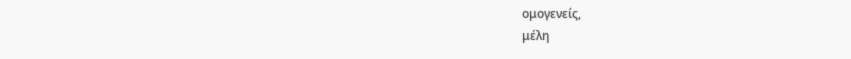ομογενείς,
μέλη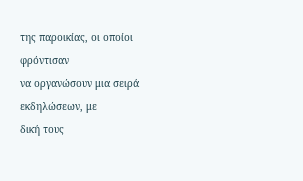της παροικίας, οι οποίοι φρόντισαν
να οργανώσουν μια σειρά εκδηλώσεων, με
δική τους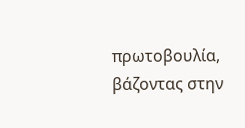πρωτοβουλία, βάζοντας στην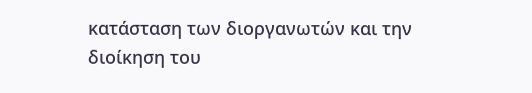κατάσταση των διοργανωτών και την
διοίκηση του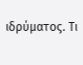ιδρύματος. Τι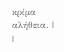κρίμα αλήθεια. |
|